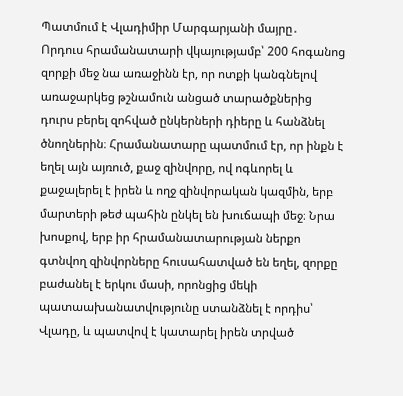Պատմում է Վլադիմիր Մարգարյանի մայրը․
Որդուս հրամանատարի վկայությամբ՝ 200 հոգանոց զորքի մեջ նա առաջինն էր, որ ոտքի կանգնելով առաջարկեց թշնամուն անցած տարածքներից դուրս բերել զոհված ընկերների դիերը և հանձնել ծնողներին։ Հրամանատարը պատմում էր, որ ինքն է եղել այն այռուծ, քաջ զինվորը, ով ոգևորել և քաջալերել է իրեն և ողջ զինվորական կազմին, երբ մարտերի թեժ պահին ընկել են խուճապի մեջ։ Նրա խոսքով, երբ իր հրամանատարության ներքո գտնվող զինվորները հուսահատված են եղել, զորքը բաժանել է երկու մասի, որոնցից մեկի պատաախանատվությունը ստանձնել է որդիս՝ Վլադը, և պատվով է կատարել իրեն տրված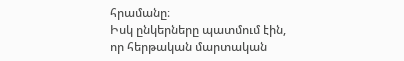հրամանը։
Իսկ ընկերները պատմում էին, որ հերթական մարտական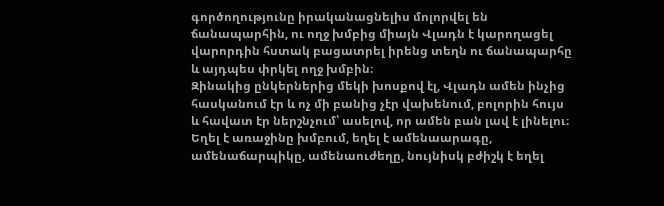գործողությունը իրականացնելիս մոլորվել են ճանապարհին, ու ողջ խմբից միայն Վլադն է կարողացել վարորդին հստակ բացատրել իրենց տեղն ու ճանապարհը և այդպես փրկել ողջ խմբին։
Զինակից ընկերներից մեկի խոսքով էլ, Վլադն ամեն ինչից հասկանում էր և ոչ մի բանից չէր վախենում, բոլորին հույս և հավատ էր ներշնչում՝ ասելով, որ ամեն բան լավ է լինելու։ Եղել է առաջինը խմբում, եղել է ամենաարագը, ամենաճարպիկը, ամենաուժեղը, նույնիսկ բժիշկ է եղել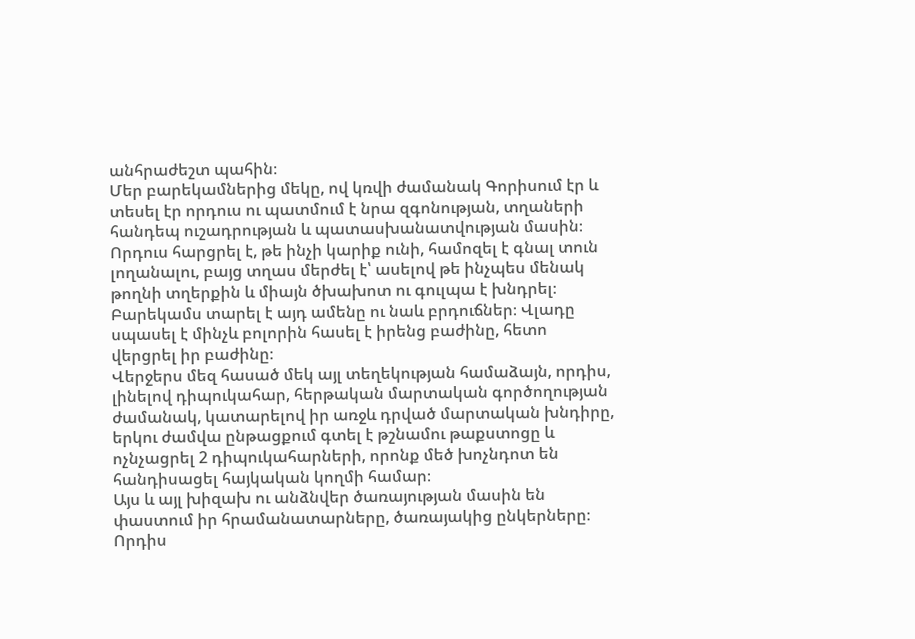անհրաժեշտ պահին։
Մեր բարեկամներից մեկը, ով կռվի ժամանակ Գորիսում էր և տեսել էր որդուս ու պատմում է նրա զգոնության, տղաների հանդեպ ուշադրության և պատասխանատվության մասին։ Որդուս հարցրել է, թե ինչի կարիք ունի, համոզել է գնալ տուն լողանալու, բայց տղաս մերժել է՝ ասելով թե ինչպես մենակ թողնի տղերքին և միայն ծխախոտ ու գուլպա է խնդրել։ Բարեկամս տարել է այդ ամենը ու նաև բրդուճներ։ Վլադը սպասել է մինչև բոլորին հասել է իրենց բաժինը, հետո վերցրել իր բաժինը։
Վերջերս մեզ հասած մեկ այլ տեղեկության համաձայն, որդիս, լինելով դիպուկահար, հերթական մարտական գործողության ժամանակ, կատարելով իր առջև դրված մարտական խնդիրը, երկու ժամվա ընթացքում գտել է թշնամու թաքստոցը և ոչնչացրել 2 դիպուկահարների, որոնք մեծ խոչնդոտ են հանդիսացել հայկական կողմի համար։
Այս և այլ խիզախ ու անձնվեր ծառայության մասին են փաստում իր հրամանատարները, ծառայակից ընկերները։
Որդիս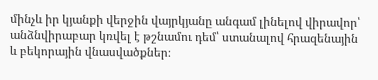մինչև իր կյանքի վերջին վայրկյանը անգամ լինելով վիրավոր՝ անձնվիրաբար կռվել է թշնամու դեմ՝ ստանալով հրազենային և բեկորային վնասվածքներ։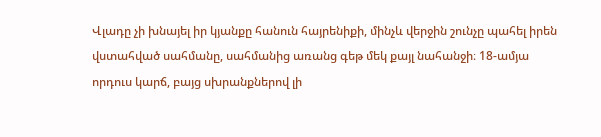Վլադը չի խնայել իր կյանքը հանուն հայրենիքի, մինչև վերջին շունչը պահել իրեն վստահված սահմանը, սահմանից առանց գեթ մեկ քայլ նահանջի։ 18-ամյա որդուս կարճ, բայց սխրանքներով լի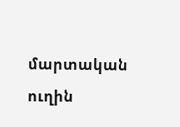մարտական ուղին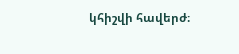կհիշվի հավերժ։